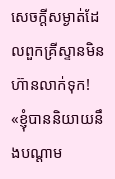សេចក្ដីសម្ងាត់ដែលពួកគ្រីស្ទានមិនហ៊ានលាក់ទុក!
«ខ្ញុំបាននិយាយនឹងបណ្ដាម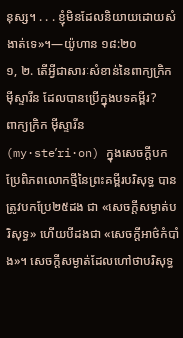នុស្ស។ . . . ខ្ញុំមិនដែលនិយាយដោយសំងាត់ទេ»។—យ៉ូហាន ១៨:២០
១, ២. តើអ្វីជាសារៈសំខាន់នៃពាក្យក្រិក ម៉ីស្ទារីន ដែលបានប្រើក្នុងបទគម្ពីរ?
ពាក្យក្រិក ម៉ីស្ទារីន (my·steʹri·on) ក្នុងសេចក្ដីបកប្រែពិភពលោកថ្មីនៃព្រះគម្ពីរបរិសុទ្ធ បានត្រូវបកប្រែ២៥ដង ជា «សេចក្ដីសម្ងាត់បរិសុទ្ធ» ហើយបីដងជា «សេចក្ដីអាថ៌កំបាំង»។ សេចក្ដីសម្ងាត់ដែលហៅថាបរិសុទ្ធ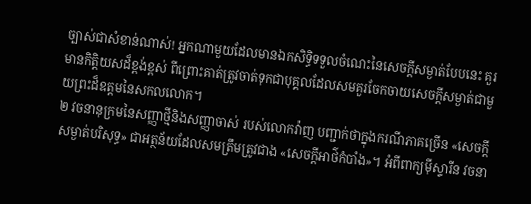ច្បាស់ជាសំខាន់ណាស់! អ្នកណាមួយដែលមានឯកសិទ្ធិទទួលចំណេះនៃសេចក្ដីសម្ងាត់បែបនេះ គួរមានកិត្ដិយសដ៏ខ្ពង់ខ្ពស់ ពីព្រោះគាត់ត្រូវចាត់ទុកជាបុគ្គលដែលសមគួរចែកចាយសេចក្ដីសម្ងាត់ជាមួយព្រះដ៏ឧត្តមនៃសកលលោក។
២ វចនានុក្រមនៃសញ្ញាថ្មីនិងសញ្ញាចាស់ របស់លោកវ៉ាញ បញ្ជាក់ថាក្នុងករណីភាគច្រើន «សេចក្ដីសម្ងាត់បរិសុទ្ធ» ជាអត្ថន័យដែលសមត្រឹមត្រូវជាង «សេចក្ដីអាថ៌កំបាំង»។ អំពីពាក្យម៉ីស្ទារីន វចនា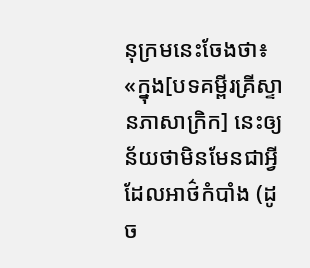នុក្រមនេះចែងថា៖ «ក្នុង[បទគម្ពីរគ្រីស្ទានភាសាក្រិក] នេះឲ្យន័យថាមិនមែនជាអ្វីដែលអាថ៌កំបាំង (ដូច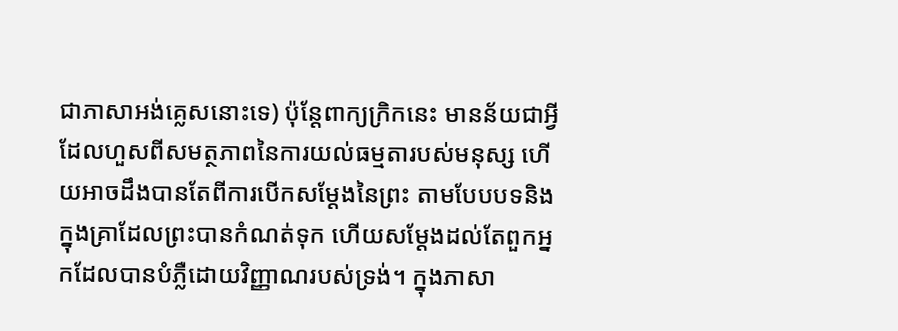ជាភាសាអង់គ្លេសនោះទេ) ប៉ុន្តែពាក្យក្រិកនេះ មានន័យជាអ្វីដែលហួសពីសមត្ថភាពនៃការយល់ធម្មតារបស់មនុស្ស ហើយអាចដឹងបានតែពីការបើកសម្ដែងនៃព្រះ តាមបែបបទនិងក្នុងគ្រាដែលព្រះបានកំណត់ទុក ហើយសម្ដែងដល់តែពួកអ្នកដែលបានបំភ្លឺដោយវិញ្ញាណរបស់ទ្រង់។ ក្នុងភាសា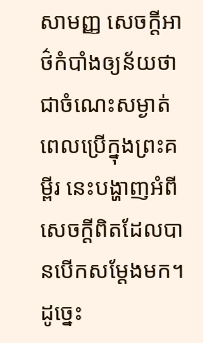សាមញ្ញ សេចក្ដីអាថ៌កំបាំងឲ្យន័យថាជាចំណេះសម្ងាត់ ពេលប្រើក្នុងព្រះគម្ពីរ នេះបង្ហាញអំពីសេចក្ដីពិតដែលបានបើកសម្ដែងមក។ ដូច្នេះ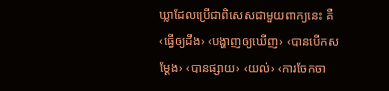ឃ្លាដែលប្រើជាពិសេសជាមួយពាក្យនេះ គឺ‹ធ្វើឲ្យដឹង› ‹បង្ហាញឲ្យឃើញ› ‹បានបើកសម្ដែង› ‹បានផ្សាយ› ‹យល់› ‹ការចែកចា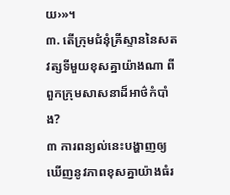យ›»។
៣. តើក្រុមជំនុំគ្រីស្ទាននៃសតវត្សទីមួយខុសគ្នាយ៉ាងណា ពីពួកក្រុមសាសនាដ៏អាថ៌កំបាំង?
៣ ការពន្យល់នេះបង្ហាញឲ្យឃើញនូវភាពខុសគ្នាយ៉ាងធំរ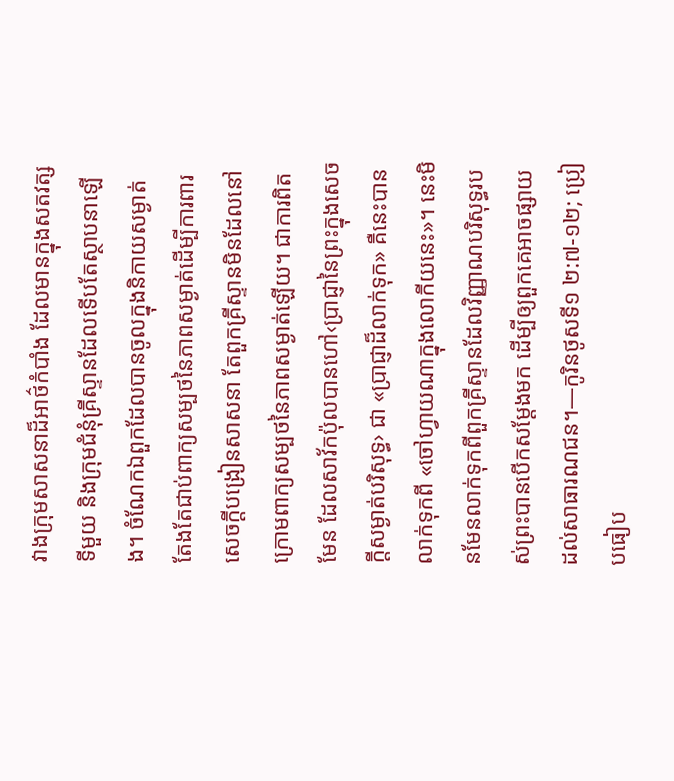វាងក្រុមសាសនាដ៏អាថ៌កំបាំង ដែលមានក្នុងសតវត្សទីមួយ និងក្រុមជំនុំគ្រីស្ទានដែលទើបតែស្ថាបនាឡើង។ ចំណែកឯពួកដែលបានចូលក្នុងនិកាយសម្ងាត់ តែងតែជាប់ពាក្យសម្បថនៃភាពសម្ងាត់ដើម្បីការពារសេចក្ដីបង្រៀនសាសនា តែពួកគ្រីស្ទានមិនដែលនៅក្រោមពាក្យសម្បថនៃភាពសម្ងាត់ឡើយ។ ជាការពិតមែន ដែលសាវ័កប៉ុលបានហៅ‹ប្រាជ្ញានៃព្រះក្នុងសេចក្ដីសម្ងាត់បរិសុទ្ធ› ជា «ប្រាជ្ញាដ៏លាក់ទុក» គឺនេះបានលាក់ទុកពី «ចៅហ្វាយណាក្នុងលោកីយនេះ»។ នេះមិនមែនលាក់ទុកពីពួកគ្រីស្ទានដែលវិញ្ញាណបរិសុទ្ធរបស់ព្រះបានបើកសម្ដែងមក ដើម្បីឲ្យពួកគេអាចផ្សាយដល់សាធារណជន។—កូរិនថូសទី១ ២:៧-១២; ប្រៀបធៀប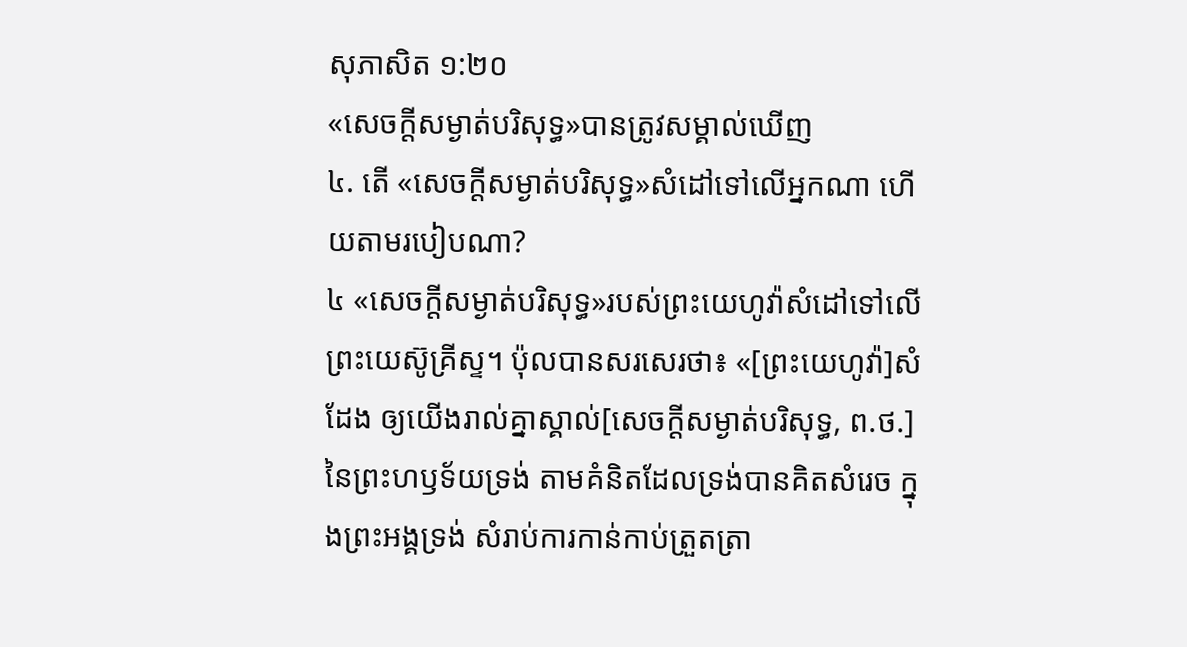សុភាសិត ១:២០
«សេចក្ដីសម្ងាត់បរិសុទ្ធ»បានត្រូវសម្គាល់ឃើញ
៤. តើ «សេចក្ដីសម្ងាត់បរិសុទ្ធ»សំដៅទៅលើអ្នកណា ហើយតាមរបៀបណា?
៤ «សេចក្ដីសម្ងាត់បរិសុទ្ធ»របស់ព្រះយេហូវ៉ាសំដៅទៅលើព្រះយេស៊ូគ្រីស្ទ។ ប៉ុលបានសរសេរថា៖ «[ព្រះយេហូវ៉ា]សំដែង ឲ្យយើងរាល់គ្នាស្គាល់[សេចក្ដីសម្ងាត់បរិសុទ្ធ, ព.ថ.] នៃព្រះហឫទ័យទ្រង់ តាមគំនិតដែលទ្រង់បានគិតសំរេច ក្នុងព្រះអង្គទ្រង់ សំរាប់ការកាន់កាប់ត្រួតត្រា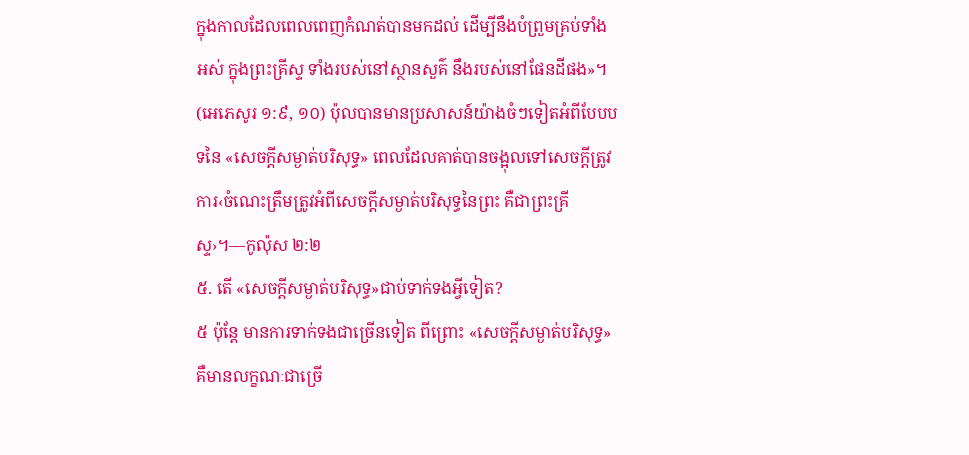ក្នុងកាលដែលពេលពេញកំណត់បានមកដល់ ដើម្បីនឹងបំព្រួមគ្រប់ទាំងអស់ ក្នុងព្រះគ្រីស្ទ ទាំងរបស់នៅស្ថានសួគ៌ នឹងរបស់នៅផែនដីផង»។ (អេភេសូរ ១:៩, ១០) ប៉ុលបានមានប្រសាសន៍យ៉ាងចំៗទៀតអំពីបែបបទនៃ «សេចក្ដីសម្ងាត់បរិសុទ្ធ» ពេលដែលគាត់បានចង្អុលទៅសេចក្ដីត្រូវការ‹ចំណេះត្រឹមត្រូវអំពីសេចក្ដីសម្ងាត់បរិសុទ្ធនៃព្រះ គឺជាព្រះគ្រីស្ទ›។—កូល៉ុស ២:២
៥. តើ «សេចក្ដីសម្ងាត់បរិសុទ្ធ»ជាប់ទាក់ទងអ្វីទៀត?
៥ ប៉ុន្តែ មានការទាក់ទងជាច្រើនទៀត ពីព្រោះ «សេចក្ដីសម្ងាត់បរិសុទ្ធ» គឺមានលក្ខណៈជាច្រើ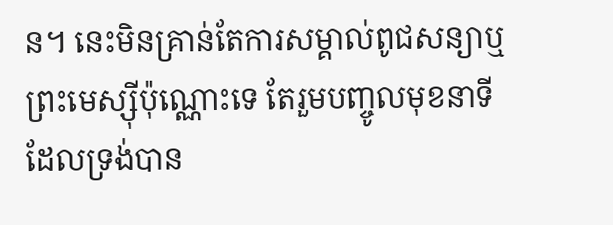ន។ នេះមិនគ្រាន់តែការសម្គាល់ពូជសន្យាឬព្រះមេស្ស៊ីប៉ុណ្ណោះទេ តែរួមបញ្ចូលមុខនាទីដែលទ្រង់បាន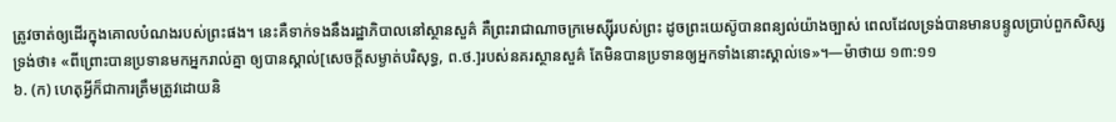ត្រូវចាត់ឲ្យដើរក្នុងគោលបំណងរបស់ព្រះផង។ នេះគឺទាក់ទងនឹងរដ្ឋាភិបាលនៅស្ថានសួគ៌ គឺព្រះរាជាណាចក្រមេស្ស៊ីរបស់ព្រះ ដូចព្រះយេស៊ូបានពន្យល់យ៉ាងច្បាស់ ពេលដែលទ្រង់បានមានបន្ទូលប្រាប់ពួកសិស្សទ្រង់ថា៖ «ពីព្រោះបានប្រទានមកអ្នករាល់គ្នា ឲ្យបានស្គាល់[សេចក្ដីសម្ងាត់បរិសុទ្ធ, ព.ថ.]របស់នគរស្ថានសួគ៌ តែមិនបានប្រទានឲ្យអ្នកទាំងនោះស្គាល់ទេ»។—ម៉ាថាយ ១៣:១១
៦. (ក) ហេតុអ្វីក៏ជាការត្រឹមត្រូវដោយនិ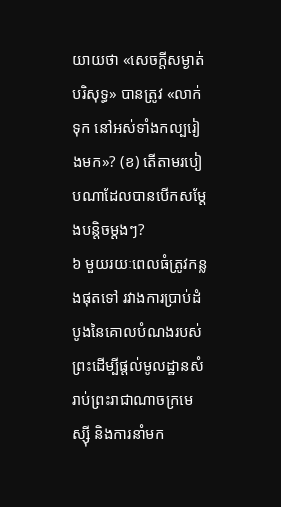យាយថា «សេចក្ដីសម្ងាត់បរិសុទ្ធ» បានត្រូវ «លាក់ទុក នៅអស់ទាំងកល្បរៀងមក»? (ខ) តើតាមរបៀបណាដែលបានបើកសម្ដែងបន្ដិចម្ដងៗ?
៦ មួយរយៈពេលធំត្រូវកន្លងផុតទៅ រវាងការប្រាប់ដំបូងនៃគោលបំណងរបស់ព្រះដើម្បីផ្ដល់មូលដ្ឋានសំរាប់ព្រះរាជាណាចក្រមេស្ស៊ី និងការនាំមក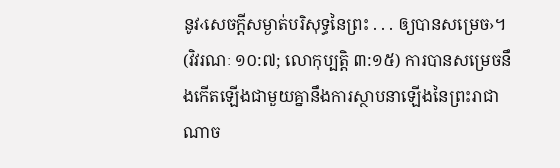នូវ‹សេចក្ដីសម្ងាត់បរិសុទ្ធនៃព្រះ . . . ឲ្យបានសម្រេច›។ (វិវរណៈ ១០:៧; លោកុប្បត្តិ ៣:១៥) ការបានសម្រេចនឹងកើតឡើងជាមួយគ្នានឹងការស្ថាបនាឡើងនៃព្រះរាជាណាច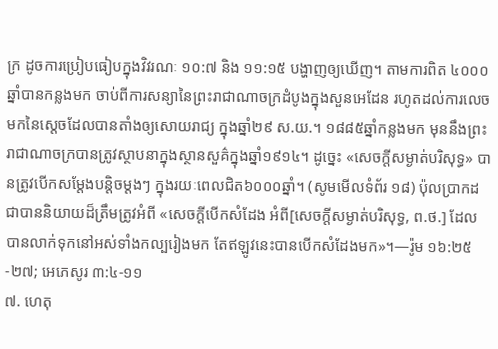ក្រ ដូចការប្រៀបធៀបក្នុងវិវរណៈ ១០:៧ និង ១១:១៥ បង្ហាញឲ្យឃើញ។ តាមការពិត ៤០០០ឆ្នាំបានកន្លងមក ចាប់ពីការសន្យានៃព្រះរាជាណាចក្រដំបូងក្នុងសួនអេដែន រហូតដល់ការលេចមកនៃស្តេចដែលបានតាំងឲ្យសោយរាជ្យ ក្នុងឆ្នាំ២៩ ស.យ.។ ១៨៨៥ឆ្នាំកន្លងមក មុននឹងព្រះរាជាណាចក្របានត្រូវស្ថាបនាក្នុងស្ថានសួគ៌ក្នុងឆ្នាំ១៩១៤។ ដូច្នេះ «សេចក្ដីសម្ងាត់បរិសុទ្ធ» បានត្រូវបើកសម្ដែងបន្ដិចម្ដងៗ ក្នុងរយៈពេលជិត៦០០០ឆ្នាំ។ (សូមមើលទំព័រ ១៨) ប៉ុលប្រាកដជាបាននិយាយដ៏ត្រឹមត្រូវអំពី «សេចក្ដីបើកសំដែង អំពី[សេចក្ដីសម្ងាត់បរិសុទ្ធ, ព.ថ.] ដែលបានលាក់ទុកនៅអស់ទាំងកល្បរៀងមក តែឥឡូវនេះបានបើកសំដែងមក»។—រ៉ូម ១៦:២៥-២៧; អេភេសូរ ៣:៤-១១
៧. ហេតុ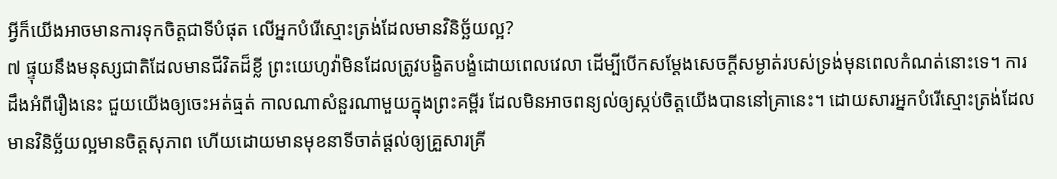អ្វីក៏យើងអាចមានការទុកចិត្តជាទីបំផុត លើអ្នកបំរើស្មោះត្រង់ដែលមានវិនិច្ឆ័យល្អ?
៧ ផ្ទុយនឹងមនុស្សជាតិដែលមានជីវិតដ៏ខ្លី ព្រះយេហូវ៉ាមិនដែលត្រូវបង្ខិតបង្ខំដោយពេលវេលា ដើម្បីបើកសម្ដែងសេចក្ដីសម្ងាត់របស់ទ្រង់មុនពេលកំណត់នោះទេ។ ការដឹងអំពីរឿងនេះ ជួយយើងឲ្យចេះអត់ធ្មត់ កាលណាសំនួរណាមួយក្នុងព្រះគម្ពីរ ដែលមិនអាចពន្យល់ឲ្យស្កប់ចិត្តយើងបាននៅគ្រានេះ។ ដោយសារអ្នកបំរើស្មោះត្រង់ដែលមានវិនិច្ឆ័យល្អមានចិត្តសុភាព ហើយដោយមានមុខនាទីចាត់ផ្ដល់ឲ្យគ្រួសារគ្រី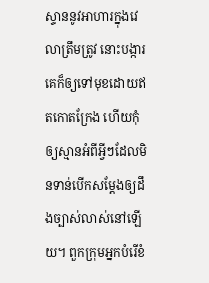ស្ទាននូវអាហារក្នុងវេលាត្រឹមត្រូវ នោះបង្ការគេក៏ឲ្យទៅមុខដោយឥតកោតក្រែង ហើយកុំឲ្យស្មានអំពីអ្វីៗដែលមិនទាន់បើកសម្ដែងឲ្យដឹងច្បាស់លាស់នៅឡើយ។ ពួកក្រុមអ្នកបំរើខំ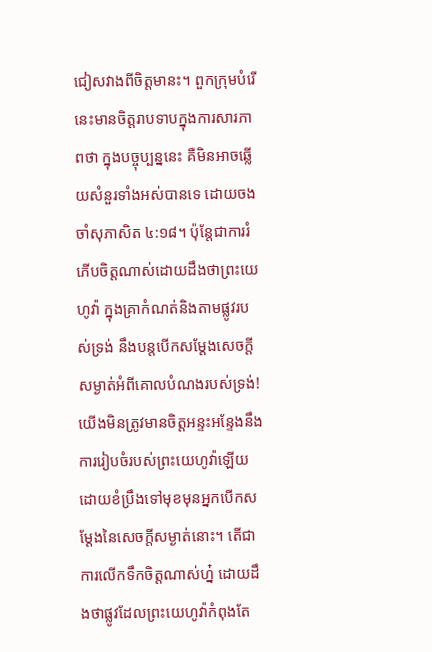ជៀសវាងពីចិត្តមានះ។ ពួកក្រុមបំរើនេះមានចិត្តរាបទាបក្នុងការសារភាពថា ក្នុងបច្ចុប្បន្ននេះ គឺមិនអាចឆ្លើយសំនួរទាំងអស់បានទេ ដោយចងចាំសុភាសិត ៤:១៨។ ប៉ុន្តែជាការរំភើបចិត្តណាស់ដោយដឹងថាព្រះយេហូវ៉ា ក្នុងគ្រាកំណត់និងតាមផ្លូវរបស់ទ្រង់ នឹងបន្តបើកសម្ដែងសេចក្ដីសម្ងាត់អំពីគោលបំណងរបស់ទ្រង់! យើងមិនត្រូវមានចិត្តអន្ទះអន្ទែងនឹងការរៀបចំរបស់ព្រះយេហូវ៉ាឡើយ ដោយខំប្រឹងទៅមុខមុនអ្នកបើកសម្ដែងនៃសេចក្ដីសម្ងាត់នោះ។ តើជាការលើកទឹកចិត្តណាស់ហ្ន៎ ដោយដឹងថាផ្លូវដែលព្រះយេហូវ៉ាកំពុងតែ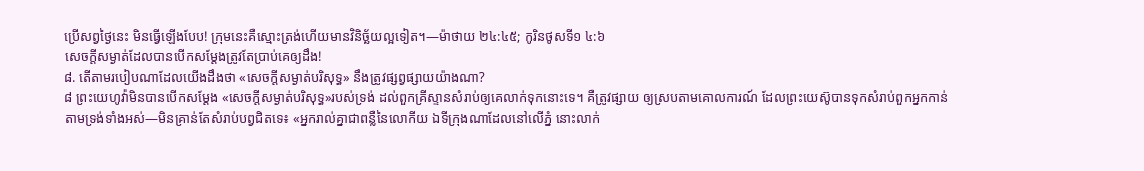ប្រើសព្វថ្ងៃនេះ មិនធ្វើឡើងបែប! ក្រុមនេះគឺស្មោះត្រង់ហើយមានវិនិច្ឆ័យល្អទៀត។—ម៉ាថាយ ២៤:៤៥; កូរិនថូសទី១ ៤:៦
សេចក្ដីសម្ងាត់ដែលបានបើកសម្ដែងត្រូវតែប្រាប់គេឲ្យដឹង!
៨. តើតាមរបៀបណាដែលយើងដឹងថា «សេចក្ដីសម្ងាត់បរិសុទ្ធ» នឹងត្រូវផ្សព្វផ្សាយយ៉ាងណា?
៨ ព្រះយេហូវ៉ាមិនបានបើកសម្ដែង «សេចក្ដីសម្ងាត់បរិសុទ្ធ»របស់ទ្រង់ ដល់ពួកគ្រីស្ទានសំរាប់ឲ្យគេលាក់ទុកនោះទេ។ គឺត្រូវផ្សាយ ឲ្យស្របតាមគោលការណ៍ ដែលព្រះយេស៊ូបានទុកសំរាប់ពួកអ្នកកាន់តាមទ្រង់ទាំងអស់—មិនគ្រាន់តែសំរាប់បព្វជិតទេ៖ «អ្នករាល់គ្នាជាពន្លឺនៃលោកីយ ឯទីក្រុងណាដែលនៅលើភ្នំ នោះលាក់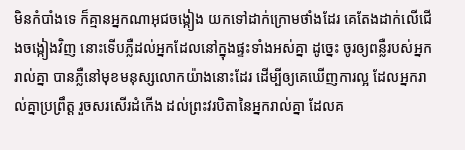មិនកំបាំងទេ ក៏គ្មានអ្នកណាអុជចង្កៀង យកទៅដាក់ក្រោមថាំងដែរ គេតែងដាក់លើជើងចង្កៀងវិញ នោះទើបភ្លឺដល់អ្នកដែលនៅក្នុងផ្ទះទាំងអស់គ្នា ដូច្នេះ ចូរឲ្យពន្លឺរបស់អ្នករាល់គ្នា បានភ្លឺនៅមុខមនុស្សលោកយ៉ាងនោះដែរ ដើម្បីឲ្យគេឃើញការល្អ ដែលអ្នករាល់គ្នាប្រព្រឹត្ត រួចសរសើរដំកើង ដល់ព្រះវរបិតានៃអ្នករាល់គ្នា ដែលគ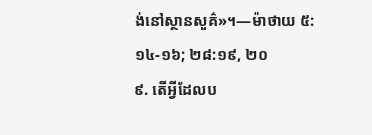ង់នៅស្ថានសួគ៌»។—ម៉ាថាយ ៥:១៤-១៦; ២៨:១៩, ២០
៩. តើអ្វីដែលប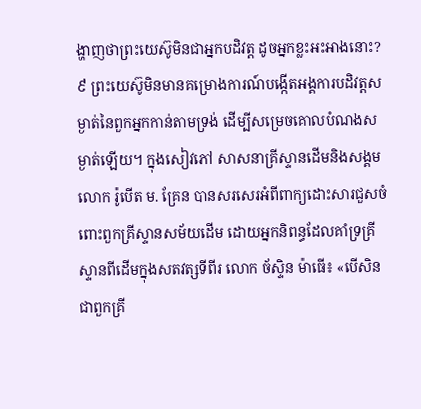ង្ហាញថាព្រះយេស៊ូមិនជាអ្នកបដិវត្ត ដូចអ្នកខ្លះអះអាងនោះ?
៩ ព្រះយេស៊ូមិនមានគម្រោងការណ៍បង្កើតអង្គការបដិវត្តសម្ងាត់នៃពួកអ្នកកាន់តាមទ្រង់ ដើម្បីសម្រេចគោលបំណងសម្ងាត់ឡើយ។ ក្នុងសៀវភៅ សាសនាគ្រីស្ទានដើមនិងសង្គម លោក រ៉ូបើត ម. គ្រែន បានសរសេរអំពីពាក្យដោះសារជួសចំពោះពួកគ្រីស្ទានសម័យដើម ដោយអ្នកនិពន្ធដែលគាំទ្រគ្រីស្ទានពីដើមក្នុងសតវត្សទីពីរ លោក ច័ស្ទិន ម៉ាធើ៖ «បើសិនជាពួកគ្រី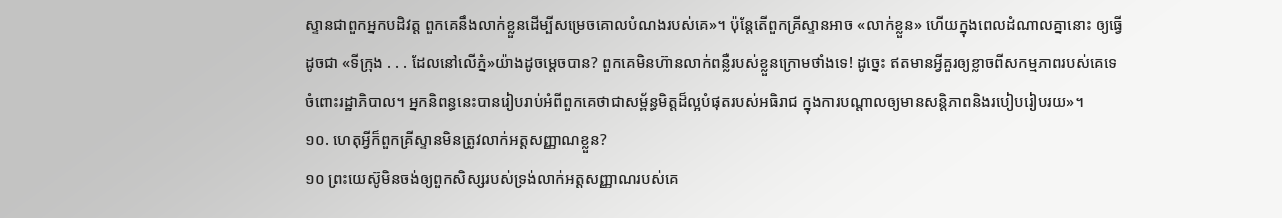ស្ទានជាពួកអ្នកបដិវត្ត ពួកគេនឹងលាក់ខ្លួនដើម្បីសម្រេចគោលបំណងរបស់គេ»។ ប៉ុន្តែតើពួកគ្រីស្ទានអាច «លាក់ខ្លួន» ហើយក្នុងពេលដំណាលគ្នានោះ ឲ្យធ្វើដូចជា «ទីក្រុង . . . ដែលនៅលើភ្នំ»យ៉ាងដូចម្ដេចបាន? ពួកគេមិនហ៊ានលាក់ពន្លឺរបស់ខ្លួនក្រោមថាំងទេ! ដូច្នេះ ឥតមានអ្វីគួរឲ្យខ្លាចពីសកម្មភាពរបស់គេទេចំពោះរដ្ឋាភិបាល។ អ្នកនិពន្ធនេះបានរៀបរាប់អំពីពួកគេថាជាសម្ព័ន្ធមិត្តដ៏ល្អបំផុតរបស់អធិរាជ ក្នុងការបណ្ដាលឲ្យមានសន្ដិភាពនិងរបៀបរៀបរយ»។
១០. ហេតុអ្វីក៏ពួកគ្រីស្ទានមិនត្រូវលាក់អត្តសញ្ញាណខ្លួន?
១០ ព្រះយេស៊ូមិនចង់ឲ្យពួកសិស្សរបស់ទ្រង់លាក់អត្តសញ្ញាណរបស់គេ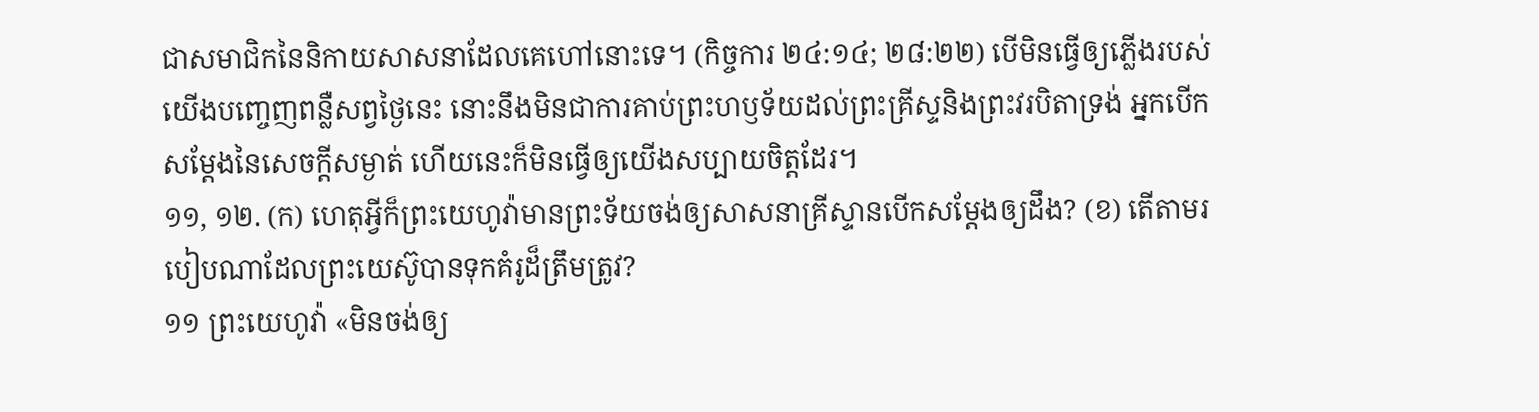ជាសមាជិកនៃនិកាយសាសនាដែលគេហៅនោះទេ។ (កិច្ចការ ២៤:១៤; ២៨:២២) បើមិនធ្វើឲ្យភ្លើងរបស់យើងបញ្ចេញពន្លឺសព្វថ្ងៃនេះ នោះនឹងមិនជាការគាប់ព្រះហឫទ័យដល់ព្រះគ្រីស្ទនិងព្រះវរបិតាទ្រង់ អ្នកបើកសម្ដែងនៃសេចក្ដីសម្ងាត់ ហើយនេះក៏មិនធ្វើឲ្យយើងសប្បាយចិត្តដែរ។
១១, ១២. (ក) ហេតុអ្វីក៏ព្រះយេហូវ៉ាមានព្រះទ័យចង់ឲ្យសាសនាគ្រីស្ទានបើកសម្ដែងឲ្យដឹង? (ខ) តើតាមរបៀបណាដែលព្រះយេស៊ូបានទុកគំរូដ៏ត្រឹមត្រូវ?
១១ ព្រះយេហូវ៉ា «មិនចង់ឲ្យ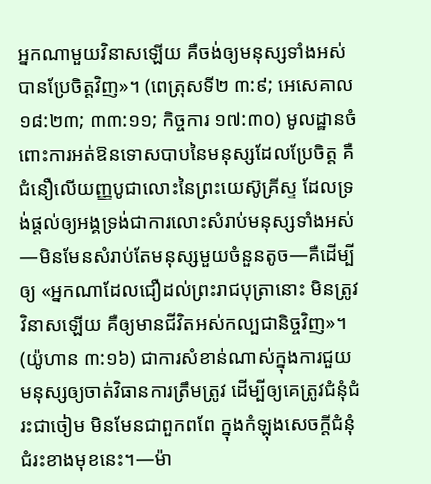អ្នកណាមួយវិនាសឡើយ គឺចង់ឲ្យមនុស្សទាំងអស់បានប្រែចិត្តវិញ»។ (ពេត្រុសទី២ ៣:៩; អេសេគាល ១៨:២៣; ៣៣:១១; កិច្ចការ ១៧:៣០) មូលដ្ឋានចំពោះការអត់ឱនទោសបាបនៃមនុស្សដែលប្រែចិត្ត គឺជំនឿលើយញ្ញបូជាលោះនៃព្រះយេស៊ូគ្រីស្ទ ដែលទ្រង់ផ្ដល់ឲ្យអង្គទ្រង់ជាការលោះសំរាប់មនុស្សទាំងអស់—មិនមែនសំរាប់តែមនុស្សមួយចំនួនតូច—គឺដើម្បីឲ្យ «អ្នកណាដែលជឿដល់ព្រះរាជបុត្រានោះ មិនត្រូវវិនាសឡើយ គឺឲ្យមានជីវិតអស់កល្បជានិច្ចវិញ»។ (យ៉ូហាន ៣:១៦) ជាការសំខាន់ណាស់ក្នុងការជួយមនុស្សឲ្យចាត់វិធានការត្រឹមត្រូវ ដើម្បីឲ្យគេត្រូវជំនុំជំរះជាចៀម មិនមែនជាពួកពពែ ក្នុងកំឡុងសេចក្ដីជំនុំជំរះខាងមុខនេះ។—ម៉ា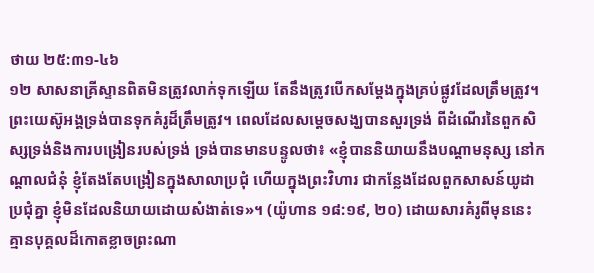ថាយ ២៥:៣១-៤៦
១២ សាសនាគ្រីស្ទានពិតមិនត្រូវលាក់ទុកឡើយ តែនឹងត្រូវបើកសម្ដែងក្នុងគ្រប់ផ្លូវដែលត្រឹមត្រូវ។ ព្រះយេស៊ូអង្គទ្រង់បានទុកគំរូដ៏ត្រឹមត្រូវ។ ពេលដែលសម្ដេចសង្ឃបានសួរទ្រង់ ពីដំណើរនៃពួកសិស្សទ្រង់និងការបង្រៀនរបស់ទ្រង់ ទ្រង់បានមានបន្ទូលថា៖ «ខ្ញុំបាននិយាយនឹងបណ្ដាមនុស្ស នៅកណ្ដាលជំនុំ ខ្ញុំតែងតែបង្រៀនក្នុងសាលាប្រជុំ ហើយក្នុងព្រះវិហារ ជាកន្លែងដែលពួកសាសន៍យូដាប្រជុំគ្នា ខ្ញុំមិនដែលនិយាយដោយសំងាត់ទេ»។ (យ៉ូហាន ១៨:១៩, ២០) ដោយសារគំរូពីមុននេះ គ្មានបុគ្គលដ៏កោតខ្លាចព្រះណា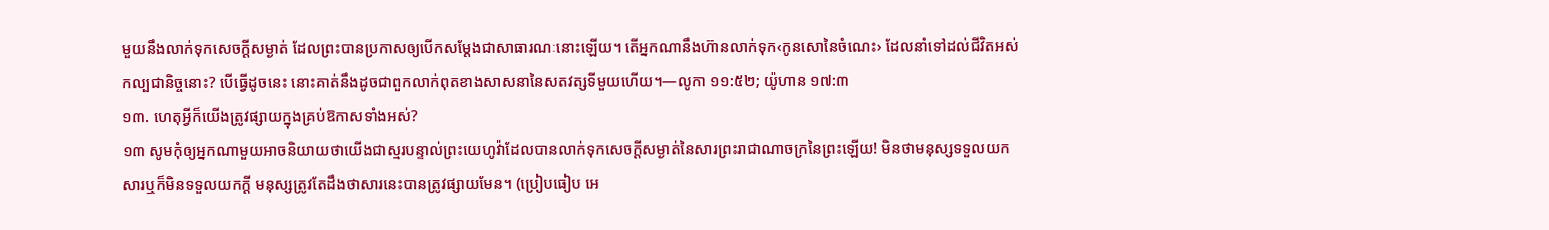មួយនឹងលាក់ទុកសេចក្ដីសម្ងាត់ ដែលព្រះបានប្រកាសឲ្យបើកសម្ដែងជាសាធារណៈនោះឡើយ។ តើអ្នកណានឹងហ៊ានលាក់ទុក‹កូនសោនៃចំណេះ› ដែលនាំទៅដល់ជីវិតអស់កល្បជានិច្ចនោះ? បើធ្វើដូចនេះ នោះគាត់នឹងដូចជាពួកលាក់ពុតខាងសាសនានៃសតវត្សទីមួយហើយ។—លូកា ១១:៥២; យ៉ូហាន ១៧:៣
១៣. ហេតុអ្វីក៏យើងត្រូវផ្សាយក្នុងគ្រប់ឱកាសទាំងអស់?
១៣ សូមកុំឲ្យអ្នកណាមួយអាចនិយាយថាយើងជាស្មរបន្ទាល់ព្រះយេហូវ៉ាដែលបានលាក់ទុកសេចក្ដីសម្ងាត់នៃសារព្រះរាជាណាចក្រនៃព្រះឡើយ! មិនថាមនុស្សទទួលយកសារឬក៏មិនទទួលយកក្ដី មនុស្សត្រូវតែដឹងថាសារនេះបានត្រូវផ្សាយមែន។ (ប្រៀបធៀប អេ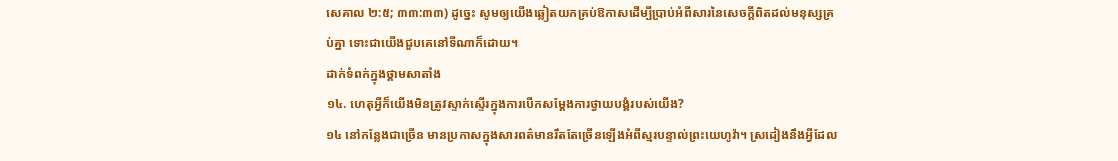សេគាល ២:៥; ៣៣:៣៣) ដូច្នេះ សូមឲ្យយើងឆ្លៀតយកគ្រប់ឱកាសដើម្បីប្រាប់អំពីសារនៃសេចក្ដីពិតដល់មនុស្សគ្រប់គ្នា ទោះជាយើងជួបគេនៅទីណាក៏ដោយ។
ដាក់ទំពក់ក្នុងថ្គាមសាតាំង
១៤. ហេតុអ្វីក៏យើងមិនត្រូវស្ទាក់ស្ទើរក្នុងការបើកសម្ដែងការថ្វាយបង្គំរបស់យើង?
១៤ នៅកន្លែងជាច្រើន មានប្រកាសក្នុងសារពត៌មានរឹតតែច្រើនឡើងអំពីស្មរបន្ទាល់ព្រះយេហូវ៉ា។ ស្រដៀងនឹងអ្វីដែល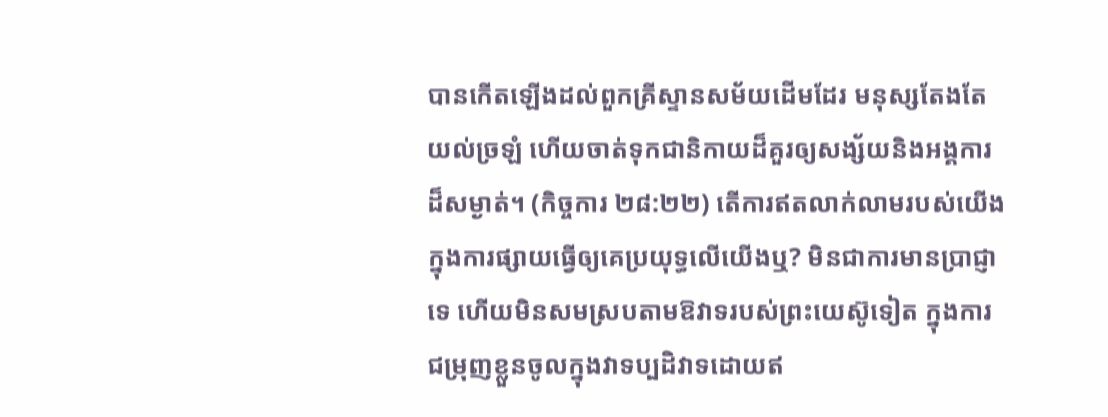បានកើតឡើងដល់ពួកគ្រីស្ទានសម័យដើមដែរ មនុស្សតែងតែយល់ច្រឡំ ហើយចាត់ទុកជានិកាយដ៏គួរឲ្យសង្ស័យនិងអង្គការដ៏សម្ងាត់។ (កិច្ចការ ២៨:២២) តើការឥតលាក់លាមរបស់យើងក្នុងការផ្សាយធ្វើឲ្យគេប្រយុទ្ធលើយើងឬ? មិនជាការមានប្រាជ្ញាទេ ហើយមិនសមស្របតាមឱវាទរបស់ព្រះយេស៊ូទៀត ក្នុងការជម្រុញខ្លួនចូលក្នុងវាទប្បដិវាទដោយឥ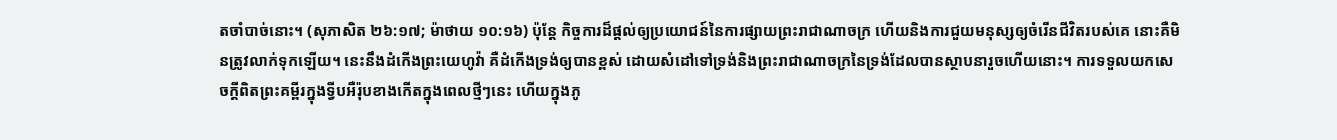តចាំបាច់នោះ។ (សុភាសិត ២៦:១៧; ម៉ាថាយ ១០:១៦) ប៉ុន្តែ កិច្ចការដ៏ផ្ដល់ឲ្យប្រយោជន៍នៃការផ្សាយព្រះរាជាណាចក្រ ហើយនិងការជួយមនុស្សឲ្យចំរើនជីវិតរបស់គេ នោះគឺមិនត្រូវលាក់ទុកឡើយ។ នេះនឹងដំកើងព្រះយេហូវ៉ា គឺដំកើងទ្រង់ឲ្យបានខ្ពស់ ដោយសំដៅទៅទ្រង់និងព្រះរាជាណាចក្រនៃទ្រង់ដែលបានស្ថាបនារួចហើយនោះ។ ការទទួលយកសេចក្ដីពិតព្រះគម្ពីរក្នុងទ្វីបអឺរ៉ុបខាងកើតក្នុងពេលថ្មីៗនេះ ហើយក្នុងភូ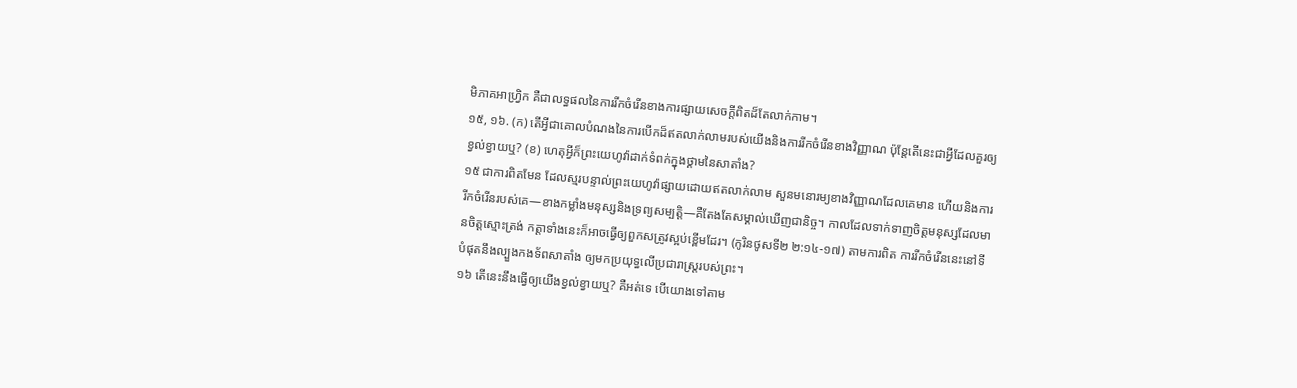មិភាគអាហ្វ្រិក គឺជាលទ្ធផលនៃការរីកចំរើនខាងការផ្សាយសេចក្ដីពិតដ៏តែលាក់កាម។
១៥, ១៦. (ក) តើអ្វីជាគោលបំណងនៃការបើកដ៏ឥតលាក់លាមរបស់យើងនិងការរីកចំរើនខាងវិញ្ញាណ ប៉ុន្តែតើនេះជាអ្វីដែលគួរឲ្យខ្វល់ខ្វាយឬ? (ខ) ហេតុអ្វីក៏ព្រះយេហូវ៉ាដាក់ទំពក់ក្នុងថ្គាមនៃសាតាំង?
១៥ ជាការពិតមែន ដែលស្មរបន្ទាល់ព្រះយេហូវ៉ាផ្សាយដោយឥតលាក់លាម សួនមនោរម្យខាងវិញ្ញាណដែលគេមាន ហើយនិងការរីកចំរើនរបស់គេ—ខាងកម្លាំងមនុស្សនិងទ្រព្យសម្បត្ដិ—គឺតែងតែសម្គាល់ឃើញជានិច្ច។ កាលដែលទាក់ទាញចិត្តមនុស្សដែលមានចិត្តស្មោះត្រង់ កត្ដាទាំងនេះក៏អាចធ្វើឲ្យពួកសត្រូវស្អប់ខ្ពើមដែរ។ (កូរិនថូសទី២ ២:១៤-១៧) តាមការពិត ការរីកចំរើននេះនៅទីបំផុតនឹងល្បួងកងទ័ពសាតាំង ឲ្យមកប្រយុទ្ធលើប្រជារាស្ត្ររបស់ព្រះ។
១៦ តើនេះនឹងធ្វើឲ្យយើងខ្វល់ខ្វាយឬ? គឺអត់ទេ បើយោងទៅតាម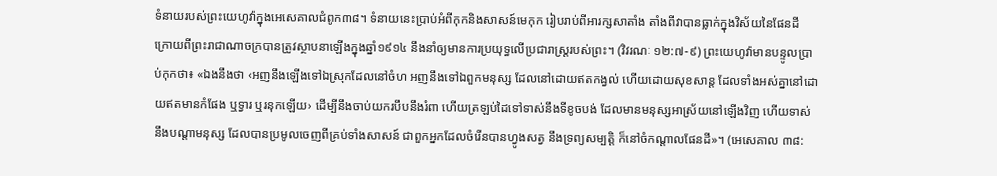ទំនាយរបស់ព្រះយេហូវ៉ាក្នុងអេសេគាលជំពូក៣៨។ ទំនាយនេះប្រាប់អំពីកុកនិងសាសន៍មេកុក រៀបរាប់ពីអារក្សសាតាំង តាំងពីវាបានធ្លាក់ក្នុងវិស័យនៃផែនដី ក្រោយពីព្រះរាជាណាចក្របានត្រូវស្ថាបនាឡើងក្នុងឆ្នាំ១៩១៤ នឹងនាំឲ្យមានការប្រយុទ្ធលើប្រជារាស្ត្ររបស់ព្រះ។ (វិវរណៈ ១២:៧-៩) ព្រះយេហូវ៉ាមានបន្ទូលប្រាប់កុកថា៖ «ឯងនឹងថា ‹អញនឹងឡើងទៅឯស្រុកដែលនៅចំហ អញនឹងទៅឯពួកមនុស្ស ដែលនៅដោយឥតកង្វល់ ហើយដោយសុខសាន្ត ដែលទាំងអស់គ្នានៅដោយឥតមានកំផែង ឬទ្វារ ឬរនុកឡើយ› ដើម្បីនឹងចាប់យករបឹបនឹងរំពា ហើយត្រឡប់ដៃទៅទាស់នឹងទីខូចបង់ ដែលមានមនុស្សអាស្រ័យនៅឡើងវិញ ហើយទាស់នឹងបណ្ដាមនុស្ស ដែលបានប្រមូលចេញពីគ្រប់ទាំងសាសន៍ ជាពួកអ្នកដែលចំរើនបានហ្វូងសត្វ នឹងទ្រព្យសម្បត្ដិ ក៏នៅចំកណ្ដាលផែនដី»។ (អេសេគាល ៣៨: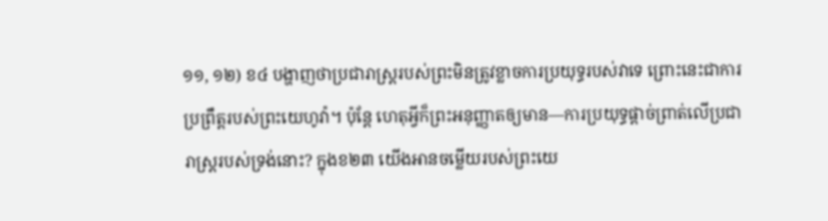១១, ១២) ខ៤ បង្ហាញថាប្រជារាស្ត្ររបស់ព្រះមិនត្រូវខ្លាចការប្រយុទ្ធរបស់វាទេ ព្រោះនេះជាការប្រព្រឹត្តរបស់ព្រះយេហូវ៉ា។ ប៉ុន្តែ ហេតុអ្វីក៏ព្រះអនុញ្ញាតឲ្យមាន—ការប្រយុទ្ធផ្ដាច់ព្រាត់លើប្រជារាស្ត្ររបស់ទ្រង់នោះ? ក្នុងខ២៣ យើងអានចម្លើយរបស់ព្រះយេ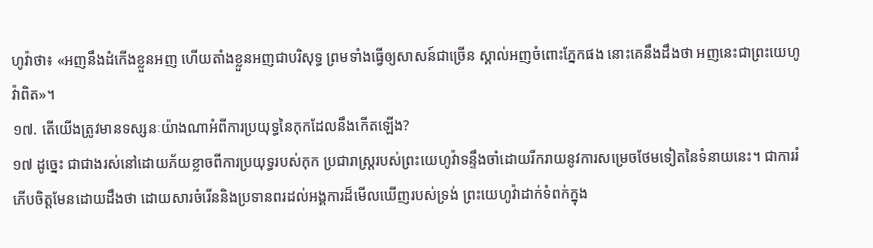ហូវ៉ាថា៖ «អញនឹងដំកើងខ្លួនអញ ហើយតាំងខ្លួនអញជាបរិសុទ្ធ ព្រមទាំងធ្វើឲ្យសាសន៍ជាច្រើន ស្គាល់អញចំពោះភ្នែកផង នោះគេនឹងដឹងថា អញនេះជាព្រះយេហូវ៉ាពិត»។
១៧. តើយើងត្រូវមានទស្សនៈយ៉ាងណាអំពីការប្រយុទ្ធនៃកុកដែលនឹងកើតឡើង?
១៧ ដូច្នេះ ជាជាងរស់នៅដោយភ័យខ្លាចពីការប្រយុទ្ធរបស់កុក ប្រជារាស្ត្ររបស់ព្រះយេហូវ៉ាទន្ទឹងចាំដោយរីករាយនូវការសម្រេចថែមទៀតនៃទំនាយនេះ។ ជាការរំភើបចិត្តមែនដោយដឹងថា ដោយសារចំរើននិងប្រទានពរដល់អង្គការដ៏មើលឃើញរបស់ទ្រង់ ព្រះយេហូវ៉ាដាក់ទំពក់ក្នុង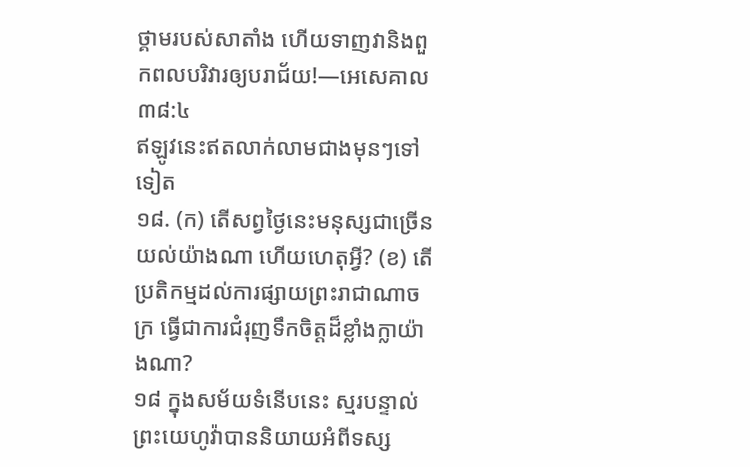ថ្គាមរបស់សាតាំង ហើយទាញវានិងពួកពលបរិវារឲ្យបរាជ័យ!—អេសេគាល ៣៨:៤
ឥឡូវនេះឥតលាក់លាមជាងមុនៗទៅទៀត
១៨. (ក) តើសព្វថ្ងៃនេះមនុស្សជាច្រើនយល់យ៉ាងណា ហើយហេតុអ្វី? (ខ) តើប្រតិកម្មដល់ការផ្សាយព្រះរាជាណាចក្រ ធ្វើជាការជំរុញទឹកចិត្តដ៏ខ្លាំងក្លាយ៉ាងណា?
១៨ ក្នុងសម័យទំនើបនេះ ស្មរបន្ទាល់ព្រះយេហូវ៉ាបាននិយាយអំពីទស្ស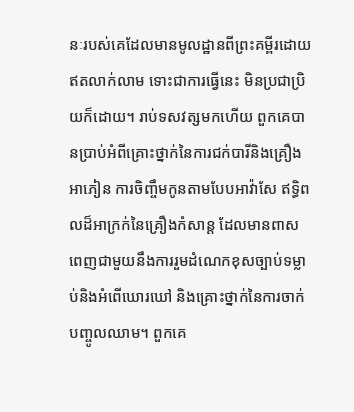នៈរបស់គេដែលមានមូលដ្ឋានពីព្រះគម្ពីរដោយឥតលាក់លាម ទោះជាការធ្វើនេះ មិនប្រជាប្រិយក៏ដោយ។ រាប់ទសវត្សមកហើយ ពួកគេបានប្រាប់អំពីគ្រោះថ្នាក់នៃការជក់បារីនិងគ្រឿងអាភៀន ការចិញ្ចឹមកូនតាមបែបអាវ៉ាសែ ឥទ្ធិពលដ៏អាក្រក់នៃគ្រឿងកំសាន្ត ដែលមានពាសពេញជាមួយនឹងការរួមដំណេកខុសច្បាប់ទម្លាប់និងអំពើឃោរឃៅ និងគ្រោះថ្នាក់នៃការចាក់បញ្ចូលឈាម។ ពួកគេ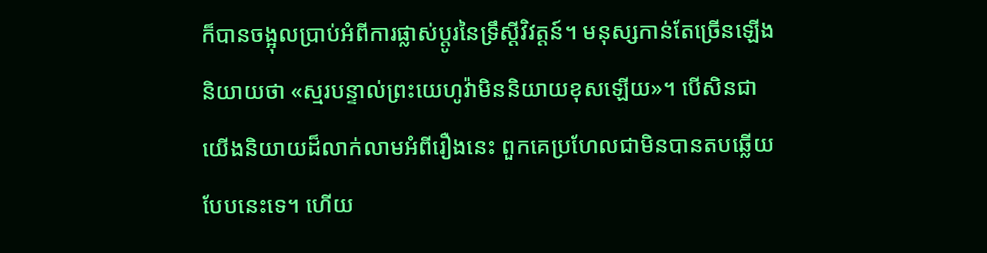ក៏បានចង្អុលប្រាប់អំពីការផ្លាស់ប្ដូរនៃទ្រឹស្តីវិវត្តន៍។ មនុស្សកាន់តែច្រើនឡើងនិយាយថា «ស្មរបន្ទាល់ព្រះយេហូវ៉ាមិននិយាយខុសឡើយ»។ បើសិនជាយើងនិយាយដ៏លាក់លាមអំពីរឿងនេះ ពួកគេប្រហែលជាមិនបានតបឆ្លើយបែបនេះទេ។ ហើយ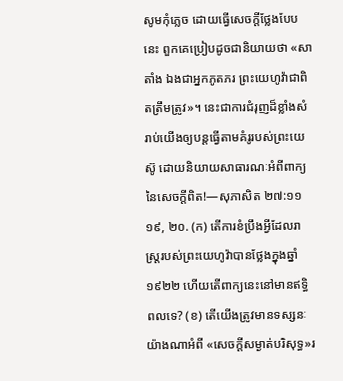សូមកុំភ្លេច ដោយធ្វើសេចក្ដីថ្លែងបែបនេះ ពួកគេប្រៀបដូចជានិយាយថា «សាតាំង ឯងជាអ្នកភូតភរ ព្រះយេហូវ៉ាជាពិតត្រឹមត្រូវ»។ នេះជាការជំរុញដ៏ខ្លាំងសំរាប់យើងឲ្យបន្តធ្វើតាមគំរូរបស់ព្រះយេស៊ូ ដោយនិយាយសាធារណៈអំពីពាក្យនៃសេចក្ដីពិត!—សុភាសិត ២៧:១១
១៩, ២០. (ក) តើការខំប្រឹងអ្វីដែលរាស្ត្ររបស់ព្រះយេហូវ៉ាបានថ្លែងក្នុងឆ្នាំ១៩២២ ហើយតើពាក្យនេះនៅមានឥទ្ធិពលទេ? (ខ) តើយើងត្រូវមានទស្សនៈយ៉ាងណាអំពី «សេចក្ដីសម្ងាត់បរិសុទ្ធ»រ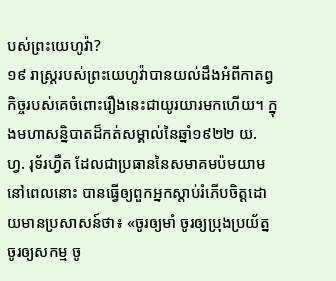បស់ព្រះយេហូវ៉ា?
១៩ រាស្ត្ររបស់ព្រះយេហូវ៉ាបានយល់ដឹងអំពីកាតព្វកិច្ចរបស់គេចំពោះរឿងនេះជាយូរយារមកហើយ។ ក្នុងមហាសន្និបាតដ៏កត់សម្គាល់នៃឆ្នាំ១៩២២ យ. ហ្វ. រុទ័រហ្វឺត ដែលជាប្រធាននៃសមាគមប៉មយាមនៅពេលនោះ បានធ្វើឲ្យពួកអ្នកស្ដាប់រំភើបចិត្តដោយមានប្រសាសន៍ថា៖ «ចូរឲ្យមាំ ចូរឲ្យប្រុងប្រយ័ត្ន ចូរឲ្យសកម្ម ចូ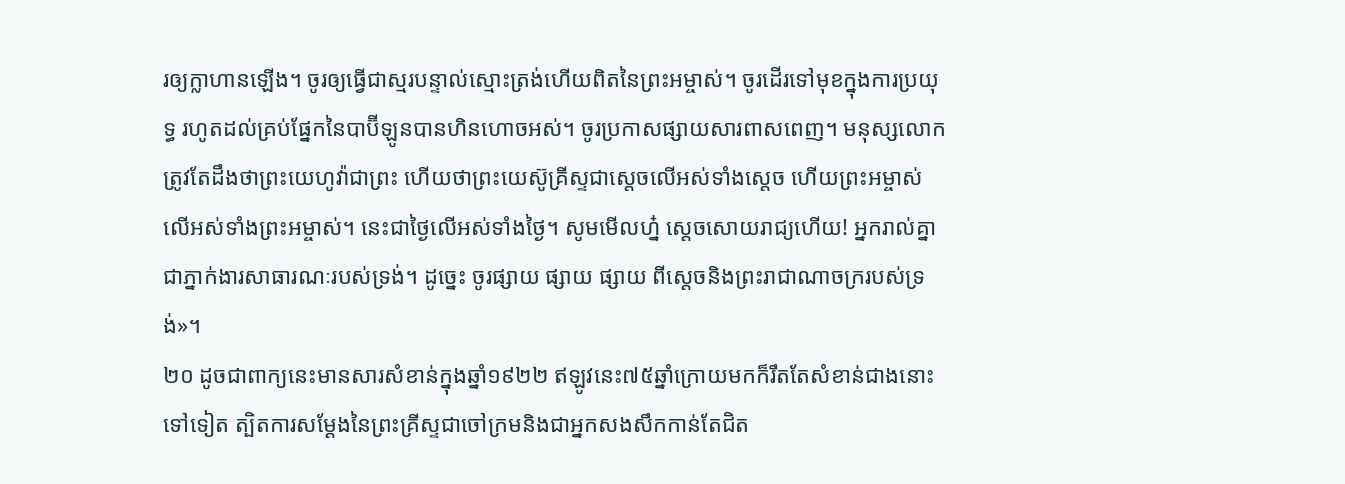រឲ្យក្លាហានឡើង។ ចូរឲ្យធ្វើជាស្មរបន្ទាល់ស្មោះត្រង់ហើយពិតនៃព្រះអម្ចាស់។ ចូរដើរទៅមុខក្នុងការប្រយុទ្ធ រហូតដល់គ្រប់ផ្នែកនៃបាប៊ីឡូនបានហិនហោចអស់។ ចូរប្រកាសផ្សាយសារពាសពេញ។ មនុស្សលោកត្រូវតែដឹងថាព្រះយេហូវ៉ាជាព្រះ ហើយថាព្រះយេស៊ូគ្រីស្ទជាស្តេចលើអស់ទាំងស្តេច ហើយព្រះអម្ចាស់លើអស់ទាំងព្រះអម្ចាស់។ នេះជាថ្ងៃលើអស់ទាំងថ្ងៃ។ សូមមើលហ្ន៎ ស្តេចសោយរាជ្យហើយ! អ្នករាល់គ្នាជាភ្នាក់ងារសាធារណៈរបស់ទ្រង់។ ដូច្នេះ ចូរផ្សាយ ផ្សាយ ផ្សាយ ពីស្តេចនិងព្រះរាជាណាចក្ររបស់ទ្រង់»។
២០ ដូចជាពាក្យនេះមានសារសំខាន់ក្នុងឆ្នាំ១៩២២ ឥឡូវនេះ៧៥ឆ្នាំក្រោយមកក៏រឹតតែសំខាន់ជាងនោះទៅទៀត ត្បិតការសម្ដែងនៃព្រះគ្រីស្ទជាចៅក្រមនិងជាអ្នកសងសឹកកាន់តែជិត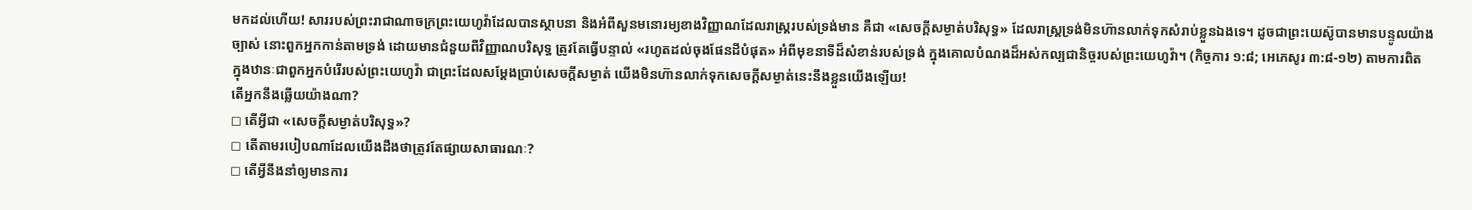មកដល់ហើយ! សាររបស់ព្រះរាជាណាចក្រព្រះយេហូវ៉ាដែលបានស្ថាបនា និងអំពីសួនមនោរម្យខាងវិញ្ញាណដែលរាស្ត្ររបស់ទ្រង់មាន គឺជា «សេចក្ដីសម្ងាត់បរិសុទ្ធ» ដែលរាស្ត្រទ្រង់មិនហ៊ានលាក់ទុកសំរាប់ខ្លួនឯងទេ។ ដូចជាព្រះយេស៊ូបានមានបន្ទូលយ៉ាងច្បាស់ នោះពួកអ្នកកាន់តាមទ្រង់ ដោយមានជំនួយពីវិញ្ញាណបរិសុទ្ធ ត្រូវតែធ្វើបន្ទាល់ «រហូតដល់ចុងផែនដីបំផុត» អំពីមុខនាទីដ៏សំខាន់របស់ទ្រង់ ក្នុងគោលបំណងដ៏អស់កល្បជានិច្ចរបស់ព្រះយេហូវ៉ា។ (កិច្ចការ ១:៨; អេភេសូរ ៣:៨-១២) តាមការពិត ក្នុងឋានៈជាពួកអ្នកបំរើរបស់ព្រះយេហូវ៉ា ជាព្រះដែលសម្ដែងប្រាប់សេចក្ដីសម្ងាត់ យើងមិនហ៊ានលាក់ទុកសេចក្ដីសម្ងាត់នេះនឹងខ្លួនយើងឡើយ!
តើអ្នកនឹងឆ្លើយយ៉ាងណា?
◻ តើអ្វីជា «សេចក្ដីសម្ងាត់បរិសុទ្ធ»?
◻ តើតាមរបៀបណាដែលយើងដឹងថាត្រូវតែផ្សាយសាធារណៈ?
◻ តើអ្វីនឹងនាំឲ្យមានការ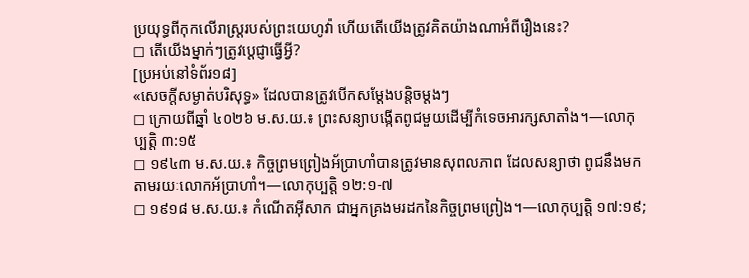ប្រយុទ្ធពីកុកលើរាស្ត្ររបស់ព្រះយេហូវ៉ា ហើយតើយើងត្រូវគិតយ៉ាងណាអំពីរឿងនេះ?
◻ តើយើងម្នាក់ៗត្រូវប្ដេជ្ញាធ្វើអ្វី?
[ប្រអប់នៅទំព័រ១៨]
«សេចក្ដីសម្ងាត់បរិសុទ្ធ» ដែលបានត្រូវបើកសម្ដែងបន្ដិចម្ដងៗ
◻ ក្រោយពីឆ្នាំ ៤០២៦ ម.ស.យ.៖ ព្រះសន្យាបង្កើតពូជមួយដើម្បីកំទេចអារក្សសាតាំង។—លោកុប្បត្តិ ៣:១៥
◻ ១៩៤៣ ម.ស.យ.៖ កិច្ចព្រមព្រៀងអ័ប្រាហាំបានត្រូវមានសុពលភាព ដែលសន្យាថា ពូជនឹងមកតាមរយៈលោកអ័ប្រាហាំ។—លោកុប្បត្តិ ១២:១-៧
◻ ១៩១៨ ម.ស.យ.៖ កំណើតអ៊ីសាក ជាអ្នកគ្រងមរដកនៃកិច្ចព្រមព្រៀង។—លោកុប្បត្តិ ១៧:១៩;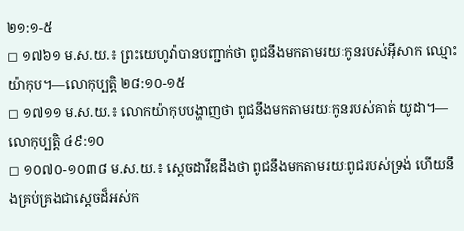២១:១-៥
◻ ១៧៦១ ម.ស.យ.៖ ព្រះយេហូវ៉ាបានបញ្ជាក់ថា ពូជនឹងមកតាមរយៈកូនរបស់អ៊ីសាក ឈ្មោះយ៉ាកុប។—លោកុប្បត្តិ ២៨:១០-១៥
◻ ១៧១១ ម.ស.យ.៖ លោកយ៉ាកុបបង្ហាញថា ពូជនឹងមកតាមរយៈកូនរបស់គាត់ យូដា។—លោកុប្បត្តិ ៤៩:១០
◻ ១០៧០-១០៣៨ ម.ស.យ.៖ ស្តេចដាវីឌដឹងថា ពូជនឹងមកតាមរយៈពូជរបស់ទ្រង់ ហើយនឹងគ្រប់គ្រងជាស្តេចដ៏អស់ក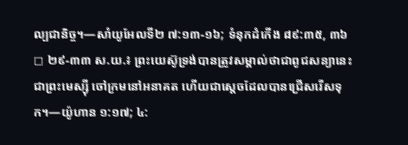ល្បជានិច្ច។—សាំយូអែលទី២ ៧:១៣-១៦; ទំនុកដំកើង ៨៩:៣៥, ៣៦
◻ ២៩-៣៣ ស.យ.៖ ព្រះយេស៊ូទ្រង់បានត្រូវសម្គាល់ថាជាពូជសន្យានេះ ជាព្រះមេស្ស៊ី ចៅក្រមនៅអនាគត ហើយជាស្តេចដែលបានជ្រើសរើសទុក។—យ៉ូហាន ១:១៧; ៤: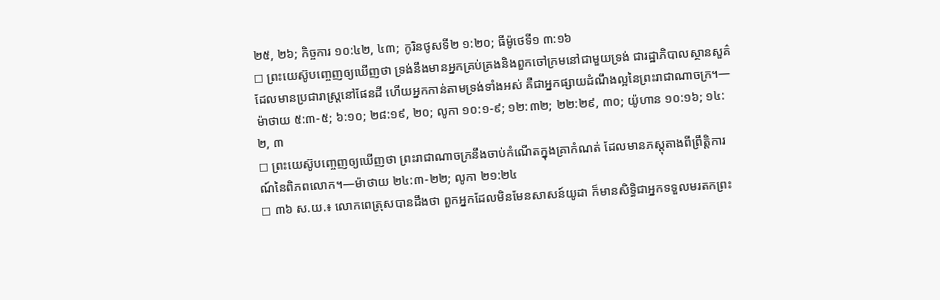២៥, ២៦; កិច្ចការ ១០:៤២, ៤៣; កូរិនថូសទី២ ១:២០; ធីម៉ូថេទី១ ៣:១៦
◻ ព្រះយេស៊ូបញ្ចេញឲ្យឃើញថា ទ្រង់នឹងមានអ្នកគ្រប់គ្រងនិងពួកចៅក្រមនៅជាមួយទ្រង់ ជារដ្ឋាភិបាលស្ថានសួគ៌ដែលមានប្រជារាស្ត្រនៅផែនដី ហើយអ្នកកាន់តាមទ្រង់ទាំងអស់ គឺជាអ្នកផ្សាយដំណឹងល្អនៃព្រះរាជាណាចក្រ។—ម៉ាថាយ ៥:៣-៥; ៦:១០; ២៨:១៩, ២០; លូកា ១០:១-៩; ១២:៣២; ២២:២៩, ៣០; យ៉ូហាន ១០:១៦; ១៤:២, ៣
◻ ព្រះយេស៊ូបញ្ចេញឲ្យឃើញថា ព្រះរាជាណាចក្រនឹងចាប់កំណើតក្នុងគ្រាកំណត់ ដែលមានភស្តុតាងពីព្រឹត្ដិការណ៍នៃពិភពលោក។—ម៉ាថាយ ២៤:៣-២២; លូកា ២១:២៤
◻ ៣៦ ស.យ.៖ លោកពេត្រុសបានដឹងថា ពួកអ្នកដែលមិនមែនសាសន៍យូដា ក៏មានសិទ្ធិជាអ្នកទទួលមរតកព្រះ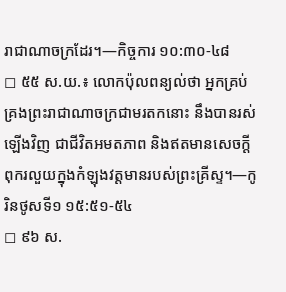រាជាណាចក្រដែរ។—កិច្ចការ ១០:៣០-៤៨
◻ ៥៥ ស.យ.៖ លោកប៉ុលពន្យល់ថា អ្នកគ្រប់គ្រងព្រះរាជាណាចក្រជាមរតកនោះ នឹងបានរស់ឡើងវិញ ជាជីវិតអមតភាព និងឥតមានសេចក្ដីពុករលួយក្នុងកំឡុងវត្តមានរបស់ព្រះគ្រីស្ទ។—កូរិនថូសទី១ ១៥:៥១-៥៤
◻ ៩៦ ស.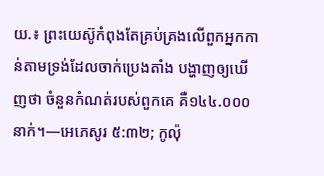យ.៖ ព្រះយេស៊ូកំពុងតែគ្រប់គ្រងលើពួកអ្នកកាន់តាមទ្រង់ដែលចាក់ប្រេងតាំង បង្ហាញឲ្យឃើញថា ចំនួនកំណត់របស់ពួកគេ គឺ១៤៤.០០០នាក់។—អេភេសូរ ៥:៣២; កូល៉ុ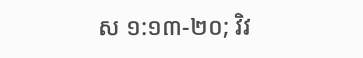ស ១:១៣-២០; វិវ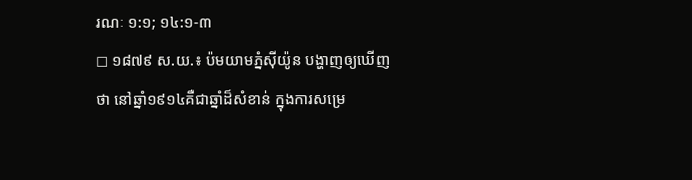រណៈ ១:១; ១៤:១-៣
◻ ១៨៧៩ ស.យ.៖ ប៉មយាមភ្នំស៊ីយ៉ូន បង្ហាញឲ្យឃើញថា នៅឆ្នាំ១៩១៤គឺជាឆ្នាំដ៏សំខាន់ ក្នុងការសម្រេ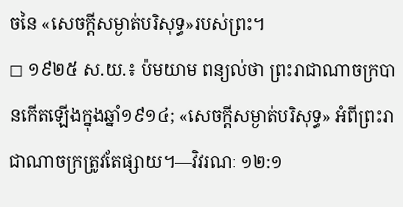ចនៃ «សេចក្ដីសម្ងាត់បរិសុទ្ធ»របស់ព្រះ។
◻ ១៩២៥ ស.យ.៖ ប៉មយាម ពន្យល់ថា ព្រះរាជាណាចក្របានកើតឡើងក្នុងឆ្នាំ១៩១៤; «សេចក្ដីសម្ងាត់បរិសុទ្ធ» អំពីព្រះរាជាណាចក្រត្រូវតែផ្សាយ។—វិវរណៈ ១២:១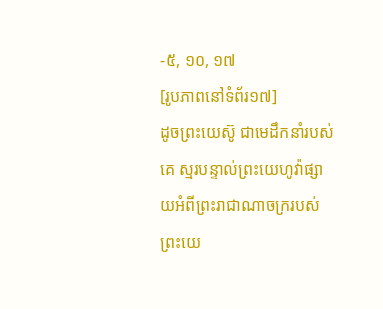-៥, ១០, ១៧
[រូបភាពនៅទំព័រ១៧]
ដូចព្រះយេស៊ូ ជាមេដឹកនាំរបស់គេ ស្មរបន្ទាល់ព្រះយេហូវ៉ាផ្សាយអំពីព្រះរាជាណាចក្ររបស់ព្រះយេ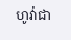ហូវ៉ាជា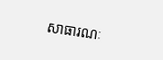សាធារណៈ